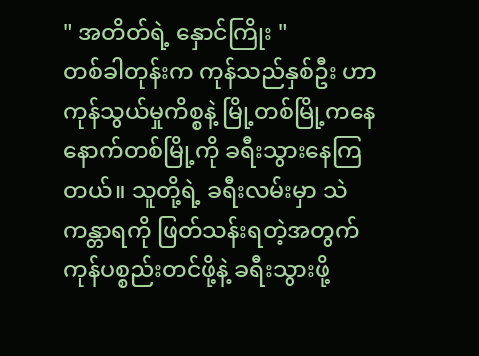" အတိတ်ရဲ့ နှောင်ကြိုး "
တစ်ခါတုန်းက ကုန်သည်နှစ်ဦး ဟာ ကုန်သွယ်မှုကိစ္စနဲ့ မြို့တစ်မြို့ကနေ နောက်တစ်မြို့ကို ခရီးသွားနေကြတယ်။ သူတို့ရဲ့ ခရီးလမ်းမှာ သဲကန္တာရကို ဖြတ်သန်းရတဲ့အတွက် ကုန်ပစ္စည်းတင်ဖို့နဲ့ ခရီးသွားဖို့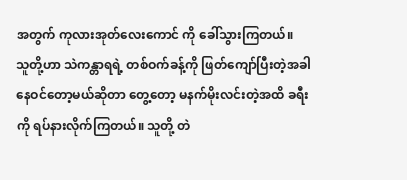အတွက် ကုလားအုတ်လေးကောင် ကို ခေါ်သွားကြတယ်။
သူတို့ဟာ သဲကန္တာရရဲ့ တစ်ဝက်ခန့်ကို ဖြတ်ကျော်ပြီးတဲ့အခါ နေဝင်တော့မယ်ဆိုတာ တွေ့တော့ မနက်မိုးလင်းတဲ့အထိ ခရီးကို ရပ်နားလိုက်ကြတယ်။ သူတို့ တဲ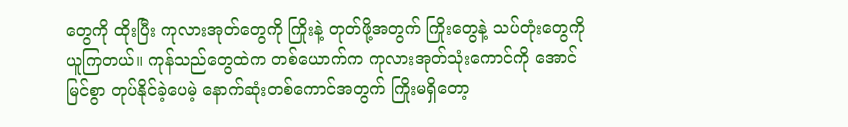တွေကို ထိုးပြီး ကုလားအုတ်တွေကို ကြိုးနဲ့ တုတ်ဖို့အတွက် ကြိုးတွေနဲ့ သပ်တုံးတွေကို ယူကြတယ်။ ကုန်သည်တွေထဲက တစ်ယောက်က ကုလားအုတ်သုံးကောင်ကို အောင်မြင်စွာ တုပ်နိုင်ခဲ့ပေမဲ့ နောက်ဆုံးတစ်ကောင်အတွက် ကြိုးမရှိတော့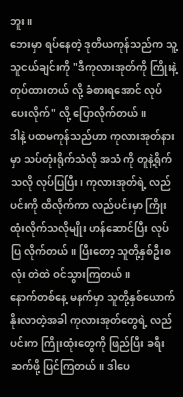ဘူး။
ဘေးမှာ ရပ်နေတဲ့ ဒုတိယကုန်သည်က သူ့သူငယ်ချင်းကို "ဒီကုလားအုတ်ကို ကြိုးနဲ့ တုပ်ထားတယ် လို့ ခံစားရအောင် လုပ်ပေးလိုက်" လို့ ပြောလိုက်တယ်။
ဒါနဲ့ ပထမကုန်သည်ဟာ ကုလားအုတ်နားမှာ သပ်တုံးရိုက်သံလို အသံ ကို တူနဲ့ရိုက်သလို လုပ်ပြပြီး၊ ကုလားအုတ်ရဲ့ လည်ပင်းကို ထိလိုက်ကာ လည်ပင်းမှာ ကြိုးထုံးလိုက်သလိုမျိုး ဟန်ဆောင်ပြီး လုပ်ပြ လိုက်တယ်။ ပြီးတော့ သူတို့နှစ်ဦးစလုံး တဲထဲ ဝင်သွားကြတယ်။
နောက်တစ်နေ့ မနက်မှာ သူတို့နှစ်ယောက် နိုးလာတဲ့အခါ ကုလားအုတ်တွေရဲ့ လည်ပင်းက ကြိုးထုံးတွေကို ဖြည်ပြီး ခရီးဆက်ဖို့ ပြင်ကြတယ်။ ဒါပေ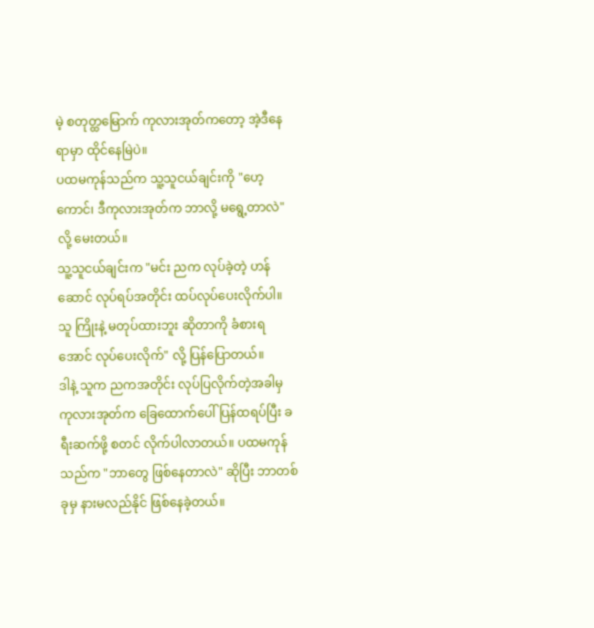မဲ့ စတုတ္ထမြောက် ကုလားအုတ်ကတော့ အဲ့ဒီနေရာမှာ ထိုင်နေမြဲပဲ။
ပထမကုန်သည်က သူ့သူငယ်ချင်းကို "ဟေ့ကောင်၊ ဒီကုလားအုတ်က ဘာလို့ မရွေ့တာလဲ" လို့ မေးတယ်။
သူ့သူငယ်ချင်းက "မင်း ညက လုပ်ခဲ့တဲ့ ဟန်ဆောင် လုပ်ရပ်အတိုင်း ထပ်လုပ်ပေးလိုက်ပါ။ သူ ကြိုးနဲ့ မတုပ်ထားဘူး ဆိုတာကို ခံစားရအောင် လုပ်ပေးလိုက်" လို့ ပြန်ပြောတယ်။
ဒါနဲ့ သူက ညကအတိုင်း လုပ်ပြလိုက်တဲ့အခါမှ ကုလားအုတ်က ခြေထောက်ပေါ် ပြန်ထရပ်ပြီး ခရီးဆက်ဖို့ စတင် လိုက်ပါလာတယ်။ ပထမကုန်သည်က "ဘာတွေ ဖြစ်နေတာလဲ" ဆိုပြီး ဘာတစ်ခုမှ နားမလည်နိုင် ဖြစ်နေခဲ့တယ်။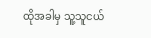ထိုအခါမှ သူ့သူငယ်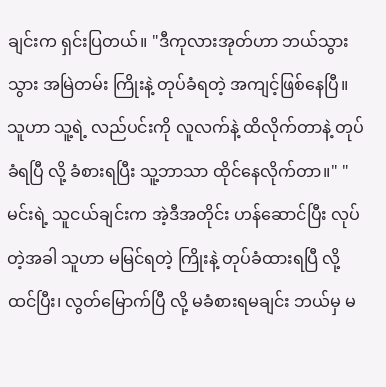ချင်းက ရှင်းပြတယ်။ "ဒီကုလားအုတ်ဟာ ဘယ်သွားသွား အမြဲတမ်း ကြိုးနဲ့ တုပ်ခံရတဲ့ အကျင့်ဖြစ်နေပြီ။ သူဟာ သူ့ရဲ့ လည်ပင်းကို လူလက်နဲ့ ထိလိုက်တာနဲ့ တုပ်ခံရပြီ လို့ ခံစားရပြီး သူ့ဘာသာ ထိုင်နေလိုက်တာ။" "မင်းရဲ့ သူငယ်ချင်းက အဲ့ဒီအတိုင်း ဟန်ဆောင်ပြီး လုပ်တဲ့အခါ သူဟာ မမြင်ရတဲ့ ကြိုးနဲ့ တုပ်ခံထားရပြီ လို့ ထင်ပြီး၊ လွတ်မြောက်ပြီ လို့ မခံစားရမချင်း ဘယ်မှ မ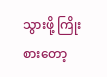သွားဖို့ ကြိုးစားတော့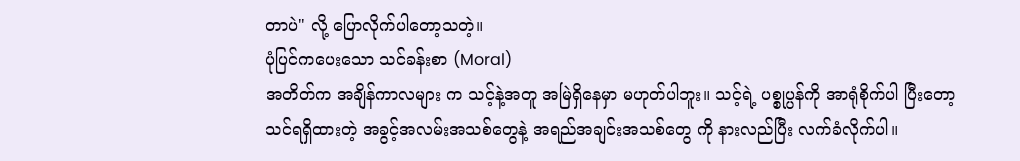တာပဲ" လို့ ပြောလိုက်ပါတော့သတဲ့။
ပုံပြင်ကပေးသော သင်ခန်းစာ (Moral)
အတိတ်က အချိန်ကာလများ က သင့်နဲ့အတူ အမြဲရှိနေမှာ မဟုတ်ပါဘူး။ သင့်ရဲ့ ပစ္စုပ္ပန်ကို အာရုံစိုက်ပါ ပြီးတော့ သင်ရရှိထားတဲ့ အခွင့်အလမ်းအသစ်တွေနဲ့ အရည်အချင်းအသစ်တွေ ကို နားလည်ပြီး လက်ခံလိုက်ပါ။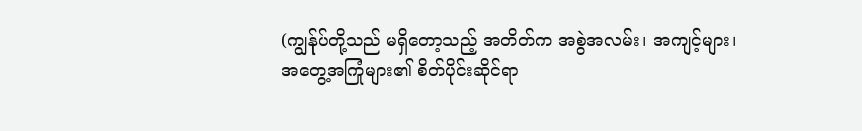(ကျွန်ုပ်တို့သည် မရှိတော့သည့် အတိတ်က အစွဲအလမ်း၊ အကျင့်များ၊ အတွေ့အကြုံများ၏ စိတ်ပိုင်းဆိုင်ရာ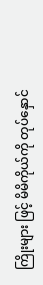ကြိုးများ ဖြင့် မိမိကိုယ်ကို တုပ်နှောင်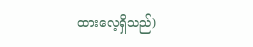ထားလေ့ရှိသည်)